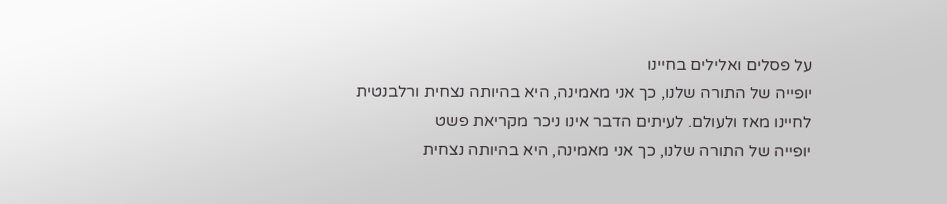על פסלים ואלילים בחיינו
יופייה של התורה שלנו, כך אני מאמינה, היא בהיותה נצחית ורלבנטית לחיינו מאז ולעולם. לעיתים הדבר אינו ניכר מקריאת פשט
יופייה של התורה שלנו, כך אני מאמינה, היא בהיותה נצחית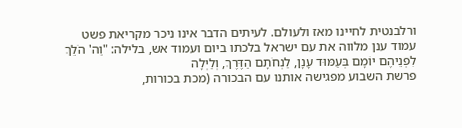ורלבנטית לחיינו מאז ולעולם. לעיתים הדבר אינו ניכר מקריאת פשט
עמוד ענן מלווה את עם ישראל בלכתו ביום ועמוד אש, בלילה: "וַה' הֹלֵךְ לִפְנֵיהֶם יוֹמָם בְּעַמּוּד עָנָן, לַנְחֹתָם הַדֶּרֶךְ, וְלַיְלָה
פרשת השבוע מפגישה אותנו עם הבכורה (מכת בכורות,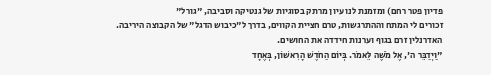פדיון פטר רחם) ומזמנת לנו עיון מרתק בסוגיות של גנטיקה וסביבה, "גורל"
זכורים לי המתח וההתרגשות, טרם חציית הקווים, בדרך ל"כיבוש הדגל" של הקבוצה היריבה. האדרנלין זרם בגוף וערנות חידדה את החושים.
"וַיְדַבֵּר ה', אֶל מֹשֶׁה לֵּאמֹר. בְּיוֹם הַחֹדֶשׁ הָרִאשׁוֹן, בְּאֶחָד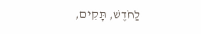לַחֹדֶשׁ, תָּקִים,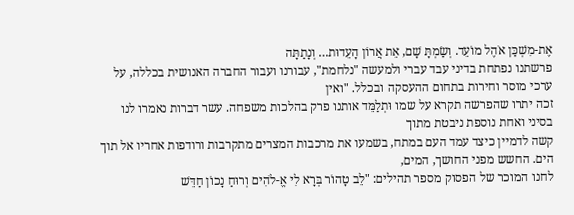אֶת-מִשְׁכַּן אֹהֶל מוֹעֵד. וְשַׂמְתָּ שָׁם, אֵת אֲרוֹן הָעֵדוּת… וְנָתַתָּה
פרשתנו נפתחת בדיני עבד עברי ולמעשה "נלחמת", עבורנו ועבור החברה האנושית בכללה, על ערכי מוסר וחירות בתחום ההעסקה ובכלל. "ואין
זכה יתרו שהפרשה תקרא על שמו וּתְלַמֵּד אותנו פרק בהלכות משפחה. עשר דברות נאמרו לנו בסיני ואחת נוספת ניבטת מתוך
קשה לדמיין כיצד עמד העם במתח, בשמעו את מרכבות המצרים מתקרבות ורודפות אחריו אל תוך הים. החשש מפני החושך, המים,
לחנו המוכר של הפסוק מספר תהילים: "לֵב טָהוֹר בְּרָא לִי אֱ-לֹהִים וְרוּחַ נָכוֹן חַדֵּשׁ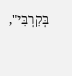בְּקִרְבִּי",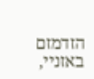הזדמזם באזניי,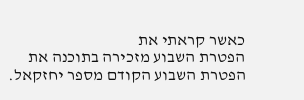כאשר קראתי את
הפטרת השבוע מזכירה בתוכנה את הפטרת השבוע הקודם מספר יחזקאל.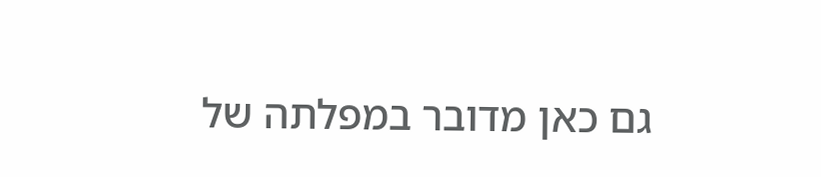גם כאן מדובר במפלתה של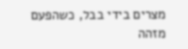מצרים בידי בבל, כשהפעם מזהה